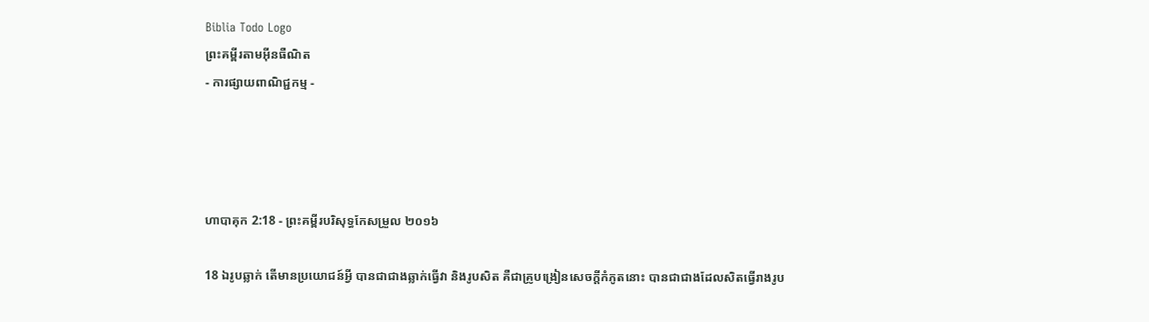Biblia Todo Logo
ព្រះគម្ពីរតាមអ៊ីនធឺណិត
- ការផ្សាយពាណិជ្ជកម្ម -




ហាបាគុក 2:18 - ព្រះគម្ពីរបរិសុទ្ធកែសម្រួល ២០១៦

18 ឯរូបឆ្លាក់ តើមានប្រយោជន៍អ្វី បានជាជាងឆ្លាក់ធ្វើវា និងរូបសិត គឺជាគ្រូបង្រៀនសេចក្ដីកំភូតនោះ បានជាជាងដែលសិតធ្វើរាងរូប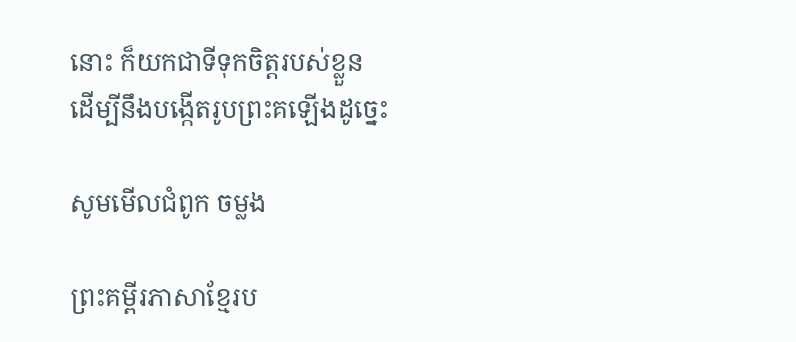នោះ ក៏យកជាទីទុកចិត្តរបស់ខ្លួន ដើម្បីនឹងបង្កើតរូបព្រះគឡើងដូច្នេះ

សូមមើលជំពូក ចម្លង

ព្រះគម្ពីរភាសាខ្មែរប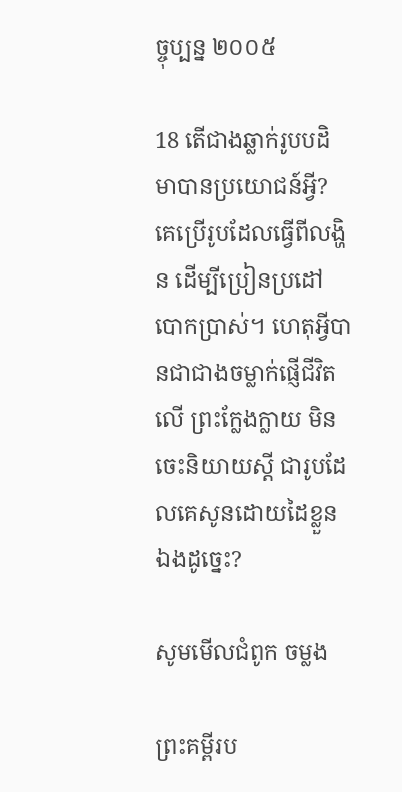ច្ចុប្បន្ន ២០០៥

18 តើជាងឆ្លាក់រូបបដិមាបានប្រយោជន៍អ្វី? គេប្រើរូបដែលធ្វើពីលង្ហិន ដើម្បីប្រៀន‌ប្រដៅបោកប្រាស់។ ហេតុអ្វីបានជាជាងចម្លាក់ផ្ញើជីវិតលើ ព្រះក្លែង‌ក្លាយ មិនចេះនិយាយស្ដី ជារូបដែលគេសូនដោយដៃខ្លួនឯងដូច្នេះ?

សូមមើលជំពូក ចម្លង

ព្រះគម្ពីរប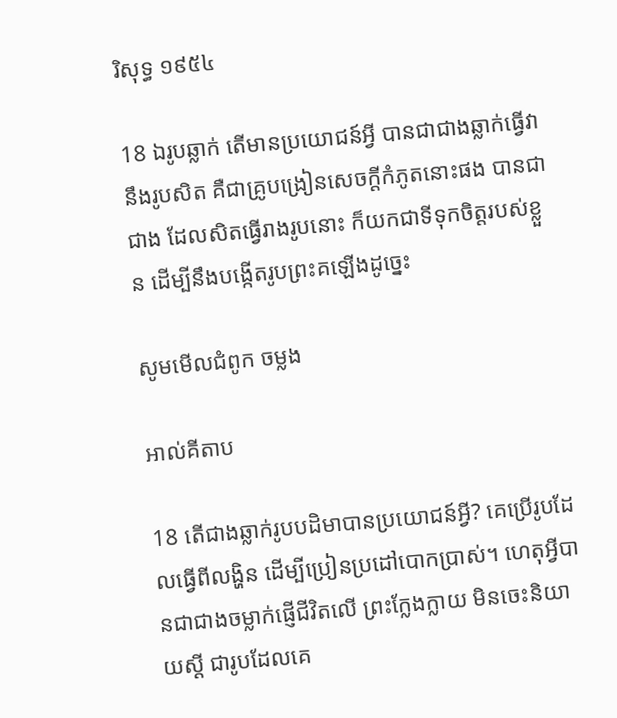រិសុទ្ធ ១៩៥៤

18 ឯរូបឆ្លាក់ តើមានប្រយោជន៍អ្វី បានជាជាងឆ្លាក់ធ្វើវា នឹងរូបសិត គឺជាគ្រូបង្រៀនសេចក្ដីកំភូតនោះផង បានជាជាង ដែលសិតធ្វើរាងរូបនោះ ក៏យកជាទីទុកចិត្តរបស់ខ្លួន ដើម្បីនឹងបង្កើតរូបព្រះគឡើងដូច្នេះ

សូមមើលជំពូក ចម្លង

អាល់គីតាប

18 តើជាងឆ្លាក់រូបបដិមាបានប្រយោជន៍អ្វី? គេប្រើរូបដែលធ្វើពីលង្ហិន ដើម្បីប្រៀន‌ប្រដៅបោកប្រាស់។ ហេតុអ្វីបានជាជាងចម្លាក់ផ្ញើជីវិតលើ ព្រះក្លែង‌ក្លាយ មិនចេះនិយាយស្ដី ជារូបដែលគេ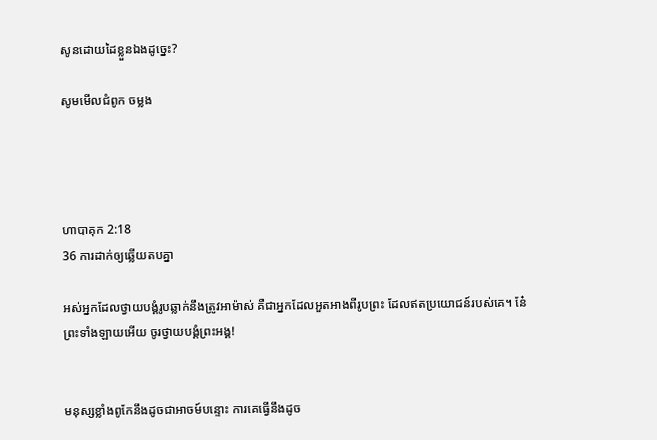សូនដោយដៃខ្លួនឯងដូច្នេះ?

សូមមើលជំពូក ចម្លង




ហាបាគុក 2:18
36 ការដាក់ឲ្យឆ្លើយតបគ្នា

អស់អ្នកដែលថ្វាយបង្គំរូបឆ្លាក់នឹងត្រូវអាម៉ាស់ គឺជាអ្នកដែលអួតអាងពីរូបព្រះ ដែលឥតប្រយោជន៍របស់គេ។ នែ៎ ព្រះទាំង‌ឡាយអើយ ចូរថ្វាយ‌បង្គំព្រះ‌អង្គ!


មនុស្សខ្លាំងពូកែនឹងដូចជាអាចម៍បន្ទោះ ការគេធ្វើនឹងដូច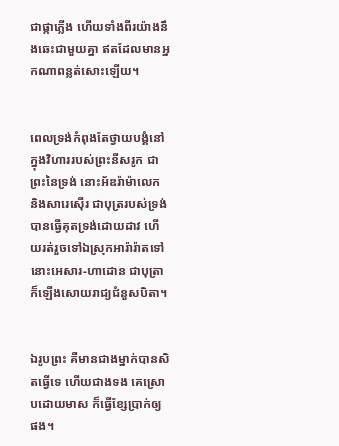ជាផ្កាភ្លើង ហើយទាំងពីរយ៉ាងនឹងឆេះជា‌មួយគ្នា ឥតដែលមានអ្នកណាពន្លត់សោះឡើយ។


ពេលទ្រង់កំពុងតែថ្វាយបង្គំនៅក្នុងវិហាររបស់ព្រះ‌នីសរូក ជាព្រះនៃទ្រង់ នោះអ័ឌរ៉ា‌ម៉ាលេក និងសារេ‌ស៊ើរ ជាបុត្ររបស់ទ្រង់ បានធ្វើគុតទ្រង់ដោយដាវ ហើយរត់រួចទៅឯស្រុកអារ៉ា‌រ៉ាតទៅ នោះអេសារ-ហាដោន ជាបុត្រា ក៏ឡើងសោយ‌រាជ្យជំនួសបិតា។


ឯរូបព្រះ គឺមានជាងម្នាក់បានសិតធ្វើទេ ហើយជាងទង គេស្រោបដោយមាស ក៏ធ្វើខ្សែប្រាក់ឲ្យផង។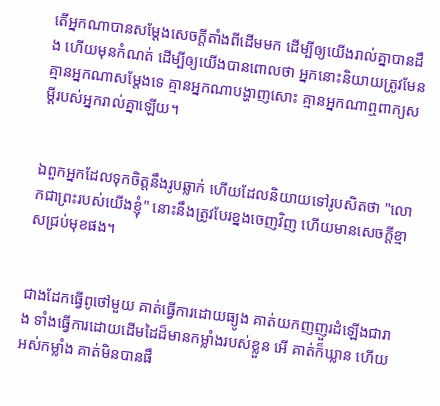តើអ្នកណាបានសម្ដែងសេចក្ដីតាំងពីដើមមក ដើម្បីឲ្យយើងរាល់គ្នាបានដឹង ហើយមុនកំណត់ ដើម្បីឲ្យយើងបានពោលថា អ្នកនោះនិយាយត្រូវមែន គ្មានអ្នកណាសម្ដែងទេ គ្មានអ្នកណាបង្ហាញសោះ គ្មានអ្នកណាឮពាក្យសម្ដីរបស់អ្នករាល់គ្នាឡើយ។


ឯពួកអ្នកដែលទុកចិត្តនឹងរូបឆ្លាក់ ហើយដែលនិយាយទៅរូបសិតថា "លោកជាព្រះរបស់យើងខ្ញុំ" នោះនឹងត្រូវបែរខ្នងចេញវិញ ហើយមានសេចក្ដីខ្មាសជ្រប់មុខផង។


ជាងដែកធ្វើពូថៅមួយ គាត់ធ្វើការដោយធ្យូង គាត់យកញញួរដំឡើងជារាង ទាំងធ្វើការដោយដើមដៃដ៏មានកម្លាំងរបស់ខ្លួន អើ គាត់ក៏ឃ្លាន ហើយអស់កម្លាំង គាត់មិនបានផឹ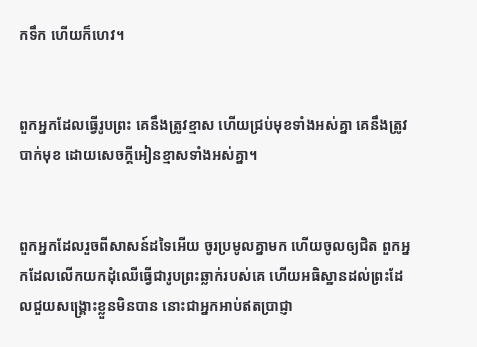កទឹក ហើយក៏ហេវ។


ពួកអ្នកដែលធ្វើរូបព្រះ គេនឹងត្រូវខ្មាស ហើយជ្រប់មុខទាំងអស់គ្នា គេនឹងត្រូវបាក់មុខ ដោយសេចក្ដីអៀនខ្មាសទាំងអស់គ្នា។


ពួកអ្នកដែលរួចពីសាសន៍ដទៃអើយ ចូរប្រមូលគ្នាមក ហើយចូលឲ្យជិត ពួកអ្នកដែលលើកយកដុំឈើធ្វើជារូបព្រះឆ្លាក់របស់គេ ហើយអធិ‌ស្ឋានដល់ព្រះដែលជួយសង្គ្រោះខ្លួនមិនបាន នោះជាអ្នកអាប់ឥតប្រាជ្ញា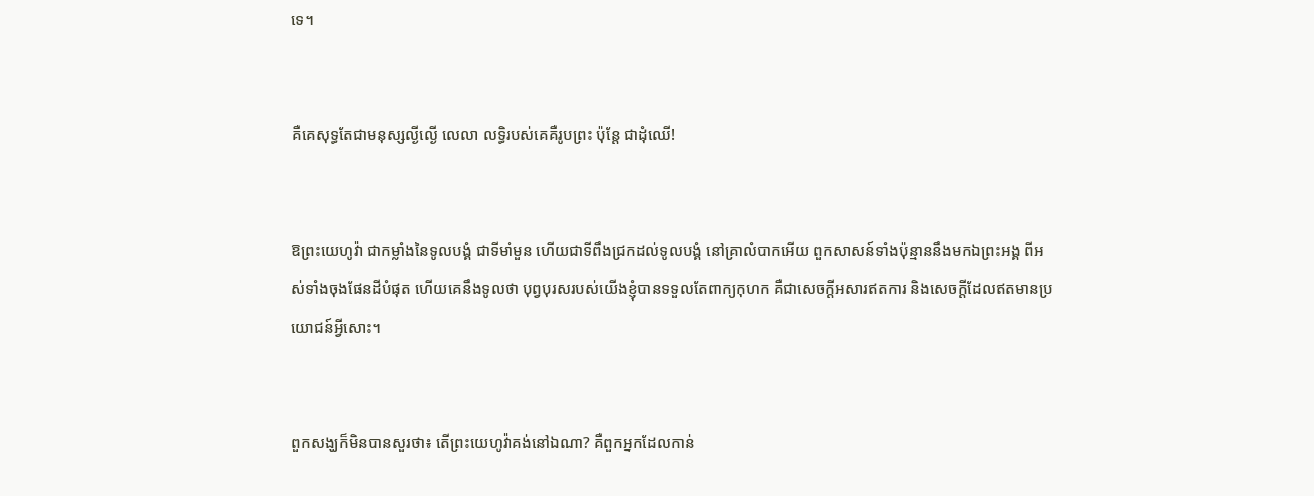ទេ។


គឺគេសុទ្ធតែជាមនុស្សល្ងី‌ល្ងើ លេលា លទ្ធិរបស់គេគឺរូបព្រះ ប៉ុន្តែ ជាដុំឈើ!


ឱព្រះ‌យេហូវ៉ា ជាកម្លាំងនៃទូល‌បង្គំ ជាទីមាំ‌មួន ហើយជាទីពឹងជ្រកដល់ទូល‌បង្គំ នៅគ្រាលំបាកអើយ ពួកសាសន៍ទាំងប៉ុន្មាននឹងមកឯព្រះ‌អង្គ ពីអស់ទាំងចុងផែនដីបំផុត ហើយគេនឹងទូលថា បុព្វ‌បុរសរបស់យើងខ្ញុំបានទទួលតែពាក្យកុហក គឺជាសេចក្ដីអសារឥតការ និងសេចក្ដីដែលឥតមានប្រយោជន៍អ្វីសោះ។


ពួកសង្ឃក៏មិនបានសួរថា៖ តើព្រះ‌យេហូវ៉ាគង់នៅឯណា? គឺពួកអ្នកដែលកាន់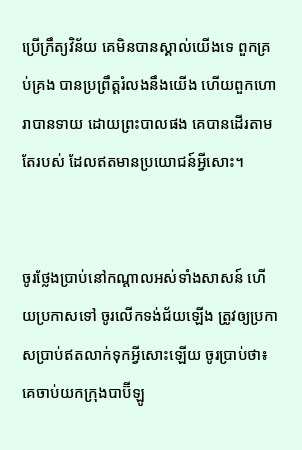ប្រើក្រឹត្យ‌វិន័យ គេមិនបានស្គាល់យើងទេ ពួកគ្រប់‌គ្រង បានប្រព្រឹត្តរំលងនឹងយើង ហើយពួកហោរាបានទាយ ដោយព្រះ‌បាលផង គេបានដើរតាមតែរបស់ ដែលឥតមានប្រយោជន៍អ្វីសោះ។


ចូរថ្លែងប្រាប់នៅកណ្ដាលអស់ទាំងសាសន៍ ហើយប្រកាសទៅ ចូរលើកទង់ជ័យឡើង ត្រូវឲ្យប្រកាសប្រាប់ឥតលាក់ទុកអ្វីសោះឡើយ ចូរប្រាប់ថា៖ គេចាប់យកក្រុងបាប៊ីឡូ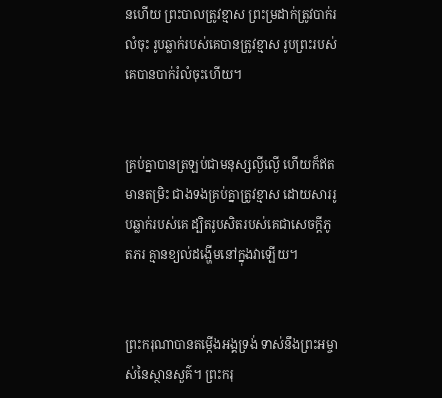នហើយ ព្រះ‌បាលត្រូវខ្មាស ព្រះ‌ម្រដាក់ត្រូវបាក់រលំចុះ រូបឆ្លាក់របស់គេបានត្រូវខ្មាស រូបព្រះរបស់គេបានបាក់រំលំចុះហើយ។


គ្រប់គ្នាបានត្រឡប់ជាមនុស្សល្ងីល្ងើ ហើយក៏ឥតមានតម្រិះ ជាងទងគ្រប់គ្នាត្រូវខ្មាស ដោយ‌សាររូបឆ្លាក់របស់គេ ដ្បិតរូបសិតរបស់គេជាសេចក្ដីភូត‌ភរ គ្មានខ្យល់ដង្ហើមនៅក្នុងវាឡើយ។


ព្រះ‌ករុណាបានតម្កើងអង្គទ្រង់ ទាស់នឹងព្រះ‌អម្ចាស់នៃស្ថាន‌សួគ៌។ ព្រះករុ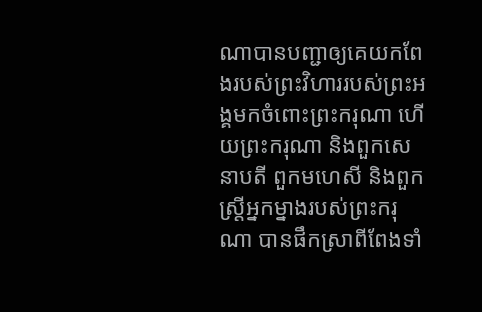ណាបានបញ្ជាឲ្យគេយកពែងរបស់ព្រះ‌វិហាររបស់ព្រះអង្គមកចំពោះព្រះករុណា ហើយព្រះករុណា និងពួកសេនាបតី ពួកមហេសី និងពួកស្ដ្រីអ្នកម្នាងរបស់ព្រះករុណា បានផឹកស្រាពីពែងទាំ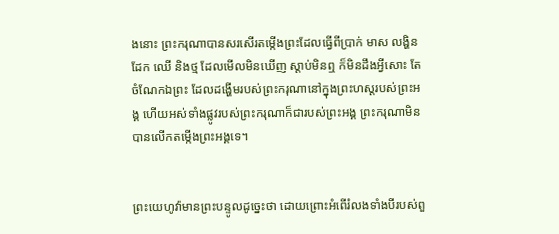ងនោះ ព្រះករុណាបានសរសើរតម្កើងព្រះដែលធ្វើពីប្រាក់ មាស លង្ហិន ដែក ឈើ និងថ្ម ដែលមើលមិនឃើញ ស្តាប់មិនឮ ក៏មិនដឹងអ្វីសោះ តែចំណែកឯព្រះ ដែលដង្ហើមរបស់ព្រះ‌ករុណានៅក្នុងព្រះ‌ហស្តរបស់ព្រះ‌អង្គ ហើយអស់ទាំងផ្លូវរបស់ព្រះ‌ករុណាក៏ជារបស់ព្រះអង្គ ព្រះ‌ករុណាមិនបានលើកតម្កើងព្រះ‌អង្គទេ។


ព្រះ‌យេហូវ៉ាមានព្រះ‌បន្ទូលដូច្នេះថា ដោយព្រោះអំពើរំលងទាំងបីរបស់ពួ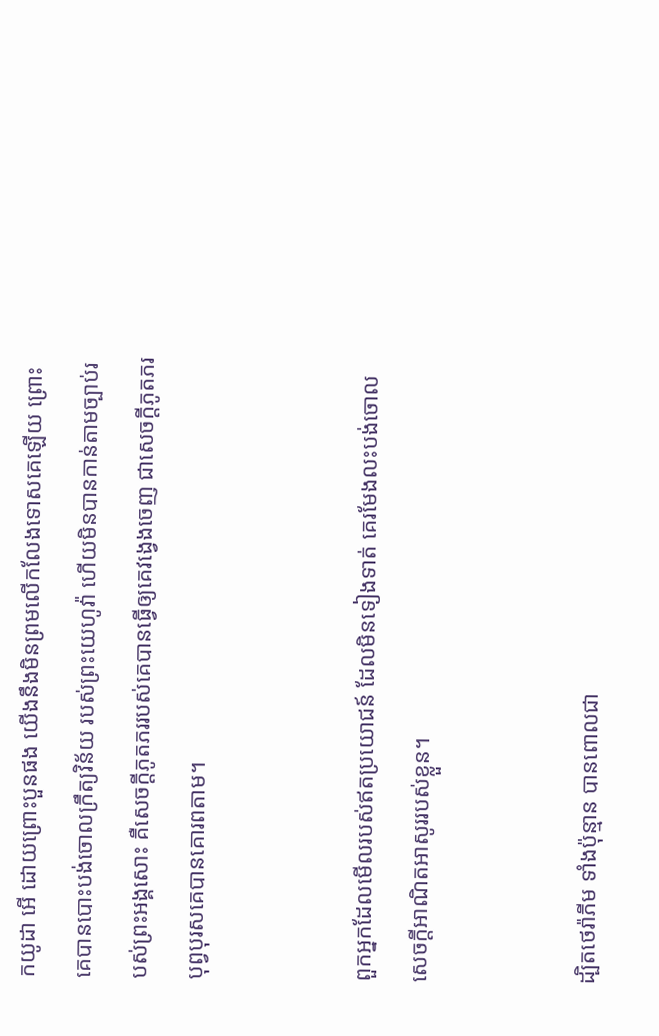កយូដា អើ ដោយព្រោះបួនផង យើងនឹងមិនព្រមលើកលែងទោសគេឡើយ ព្រោះគេបានបោះ‌បង់ចោលក្រឹត្យ‌វិន័យ របស់ព្រះ‌យេហូវ៉ា ហើយមិនបានកាន់តាមច្បាប់របស់ព្រះ‌អង្គសោះ គឺសេចក្ដីភូតភររបស់គេបានធ្វើឲ្យគេវង្វេងចេញ ជាសេចក្ដីភូតភរបុព្វ‌បុរសគេបានគោរពតាម។


ពួកអ្នកដែលមើលរបស់ឥតប្រយោជន៍ ដែលមិនទៀង‌ទាត់ គេរមែងលះ‌បង់ចោលសេចក្ដីអាណិត‌អាសូររបស់ខ្លួន។


ដ្បិតថេរ៉ាភីម ទាំងប៉ុន្មាន បានពោលជា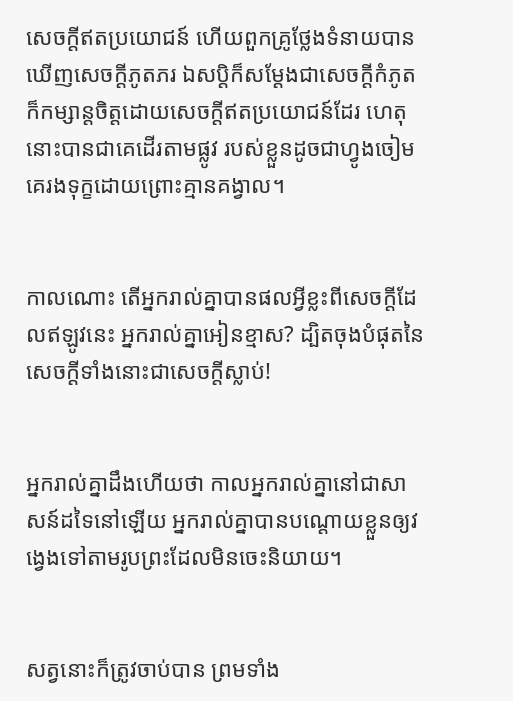សេចក្ដីឥតប្រយោជន៍ ហើយពួកគ្រូថ្លែងទំនាយបានឃើញសេចក្ដីភូត‌ភរ ឯសប្តិក៏សម្ដែងជាសេចក្ដីកំភូត ក៏កម្សាន្តចិត្តដោយសេចក្ដីឥតប្រយោជន៍ដែរ ហេតុនោះបានជាគេដើរតាមផ្លូវ របស់ខ្លួនដូចជាហ្វូងចៀម គេរងទុក្ខដោយព្រោះគ្មានគង្វាល។


កាលណោះ តើអ្នករាល់គ្នាបានផលអ្វីខ្លះពីសេចក្ដីដែលឥឡូវនេះ អ្នករាល់គ្នាអៀនខ្មាស? ដ្បិតចុងបំផុតនៃសេចក្ដីទាំងនោះជាសេចក្តីស្លាប់!


អ្នករាល់គ្នាដឹងហើយថា កាលអ្នករាល់គ្នានៅជាសាសន៍ដទៃនៅឡើយ អ្នករាល់គ្នាបានបណ្ដោយខ្លួនឲ្យវង្វេងទៅតាមរូបព្រះដែលមិនចេះនិយាយ។


សត្វនោះក៏ត្រូវចាប់បាន ព្រមទាំង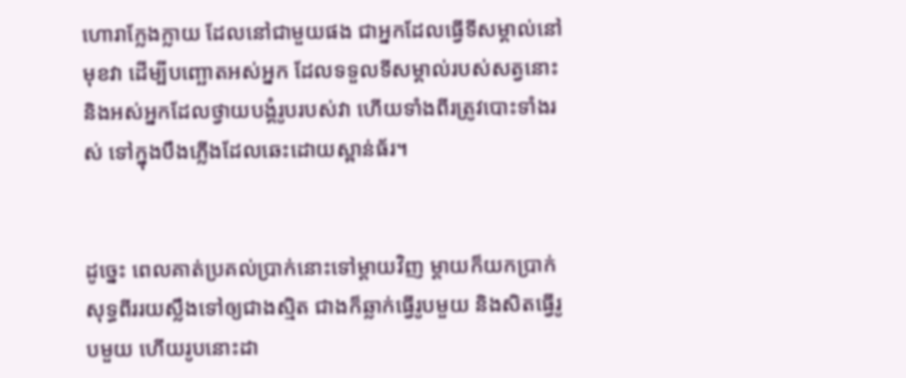ហោរាក្លែងក្លាយ ដែលនៅជាមួយផង ជាអ្នកដែលធ្វើទីសម្គាល់នៅមុខវា ដើម្បីបញ្ឆោតអស់អ្នក ដែលទទួលទីសម្គាល់របស់សត្វនោះ និងអស់អ្នកដែលថ្វាយបង្គំរូបរបស់វា ហើយទាំងពីរត្រូវបោះទាំងរស់ ទៅក្នុងបឹងភ្លើងដែលឆេះដោយស្ពាន់‌ធ័រ។


ដូច្នេះ ពេលគាត់ប្រគល់ប្រាក់នោះទៅម្តាយវិញ ម្តាយក៏យកប្រាក់សុទ្ធពីររយស្លឹងទៅឲ្យជាងស្មិត ជាងក៏ឆ្លាក់ធ្វើរូបមួយ និងសិតធ្វើរូបមួយ ហើយរូបនោះដា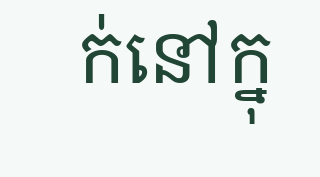ក់នៅក្នុ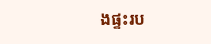ងផ្ទះរប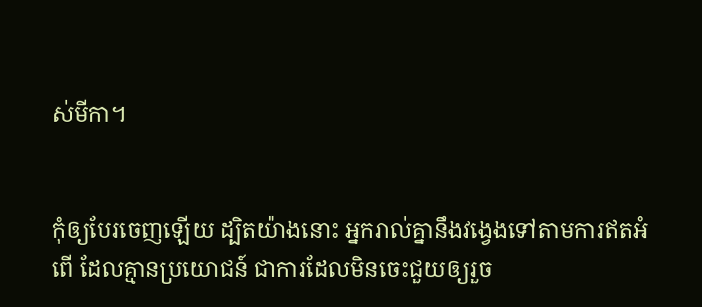ស់មីកា។


កុំឲ្យបែរចេញឡើយ ដ្បិតយ៉ាងនោះ អ្នករាល់គ្នានឹងវង្វេងទៅតាមការឥតអំពើ ដែលគ្មានប្រ‌យោជន៍ ជាការដែលមិនចេះជួយឲ្យរួច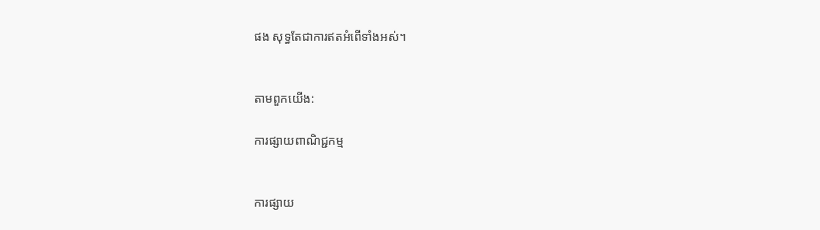ផង សុទ្ធតែជាការឥតអំពើទាំងអស់។


តាមពួកយើង:

ការផ្សាយពាណិជ្ជកម្ម


ការផ្សាយ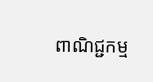ពាណិជ្ជកម្ម